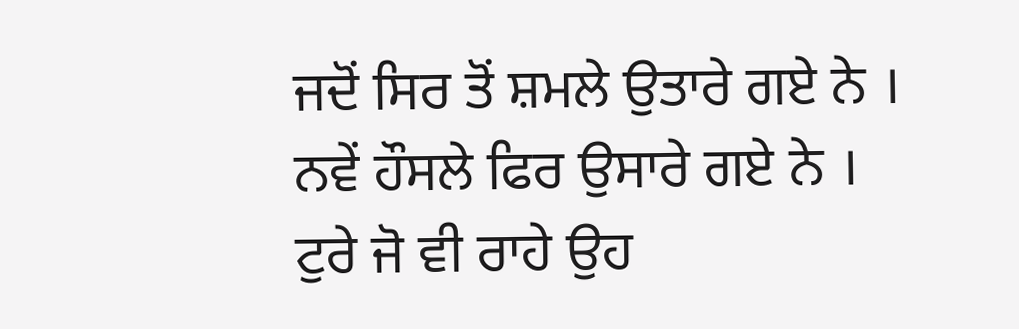ਜਦੋਂ ਸਿਰ ਤੋਂ ਸ਼ਮਲੇ ਉਤਾਰੇ ਗਏ ਨੇ ।
ਨਵੇਂ ਹੌਸਲੇ ਫਿਰ ਉਸਾਰੇ ਗਏ ਨੇ ।
ਟੁਰੇ ਜੋ ਵੀ ਰਾਹੇ ਉਹ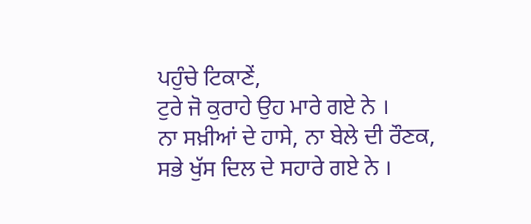ਪਹੁੰਚੇ ਟਿਕਾਣੇਂ,
ਟੁਰੇ ਜੋ ਕੁਰਾਹੇ ਉਹ ਮਾਰੇ ਗਏ ਨੇ ।
ਨਾ ਸਖ਼ੀਆਂ ਦੇ ਹਾਸੇ, ਨਾ ਬੇਲੇ ਦੀ ਰੌਣਕ,
ਸਭੇ ਖੁੱਸ ਦਿਲ ਦੇ ਸਹਾਰੇ ਗਏ ਨੇ ।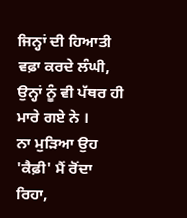ਜਿਨ੍ਹਾਂ ਦੀ ਹਿਆਤੀ ਵਫ਼ਾ ਕਰਦੇ ਲੰਘੀ,
ਉਨ੍ਹਾਂ ਨੂੰ ਵੀ ਪੱਥਰ ਹੀ ਮਾਰੇ ਗਏ ਨੇ ।
ਨਾ ਮੁੜਿਆ ਉਹ 'ਕੈਫ਼ੀ' ਮੈਂ ਰੋਂਦਾ ਰਿਹਾ,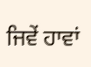ਜਿਵੇਂ ਹਾਵਾਂ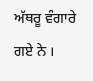ਅੱਥਰੂ ਵੰਗਾਰੇ ਗਏ ਨੇ ।